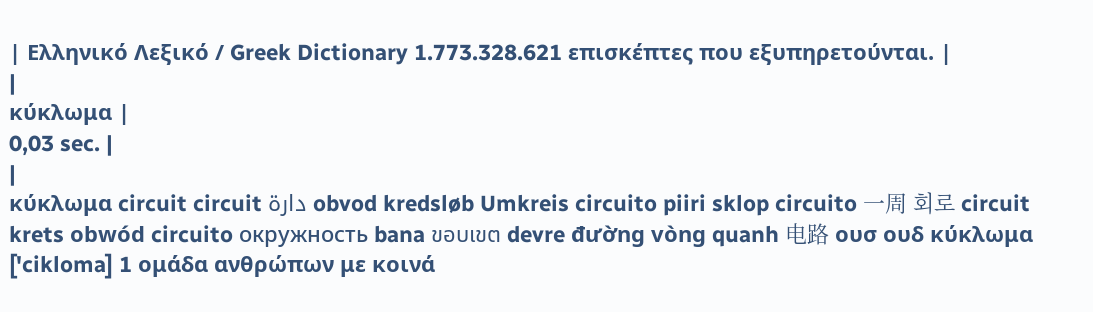| Ελληνικό Λεξικό / Greek Dictionary 1.773.328.621 επισκέπτες που εξυπηρετούνται. |
|
κύκλωμα |
0,03 sec. |
|
κύκλωμα circuit circuit دارة obvod kredsløb Umkreis circuito piiri sklop circuito 一周 회로 circuit krets obwód circuito окружность bana ขอบเขต devre đường vòng quanh 电路 ουσ ουδ κύκλωμα ['cikloma] 1 ομάδα ανθρώπων με κοινά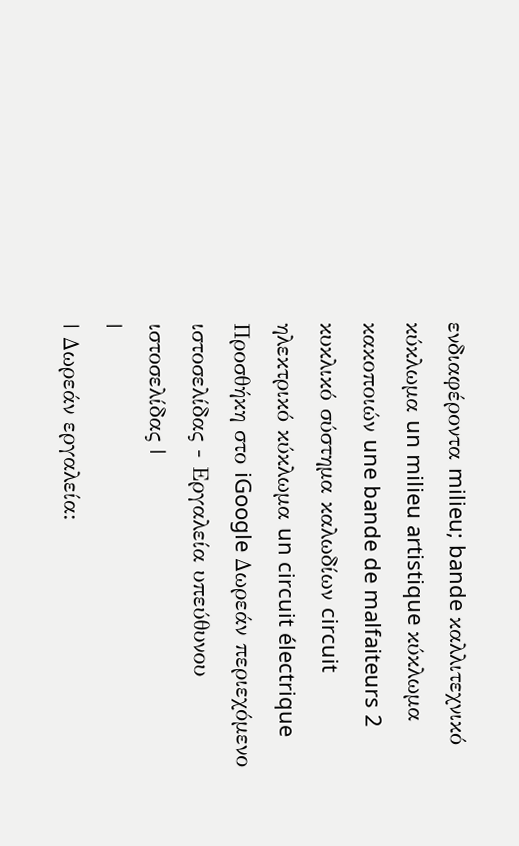ενδιαφέροντα milieu; bande καλλιτεχνικό κύκλωμα un milieu artistique κύκλωμα κακοποιών une bande de malfaiteurs 2 κυκλικό σύστημα καλωδίων circuit ηλεκτρικό κύκλωμα un circuit électrique Προσθήκη στο iGoogle Δωρεάν περιεχόμενο ιστοσελίδας - Εργαλεία υπεύθυνου ιστοσελίδας |
|
| Δωρεάν εργαλεία: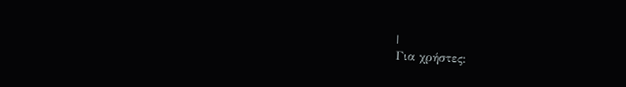|
Για χρήστες: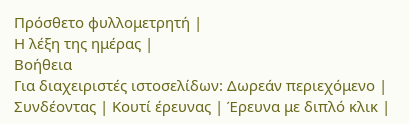Πρόσθετο φυλλομετρητή |
Η λέξη της ημέρας |
Βοήθεια
Για διαχειριστές ιστοσελίδων: Δωρεάν περιεχόμενο | Συνδέοντας | Κουτί έρευνας | Έρευνα με διπλό κλικ |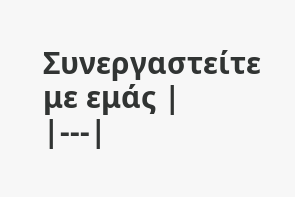Συνεργαστείτε με εμάς |
|---|